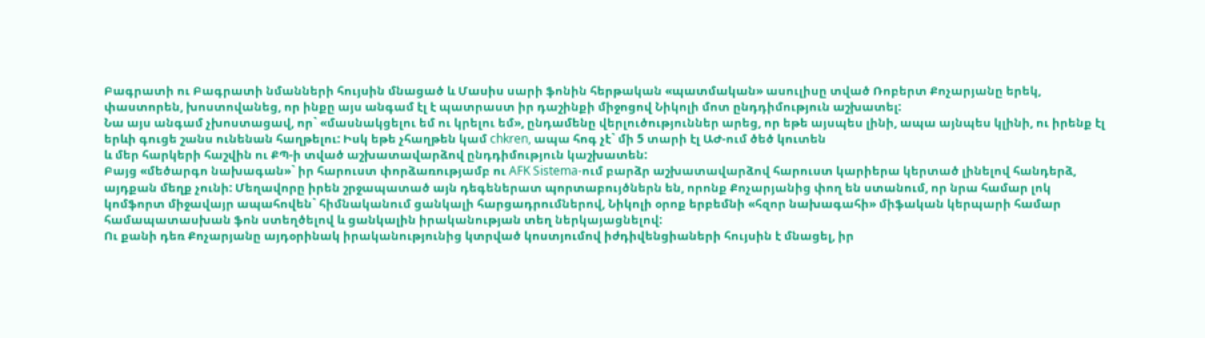Բագրատի ու Բագրատի նմանների հույսին մնացած և Մասիս սարի ֆոնին հերթական «պատմական» ասուլիսը տված Ռոբերտ Քոչարյանը երեկ, փաստորեն, խոստովանեց, որ ինքը այս անգամ էլ է պատրաստ իր դաշինքի միջոցով Նիկոլի մոտ ընդդիմություն աշխատել:
Նա այս անգամ չխոստացավ, որ` «մասնակցելու եմ ու կրելու եմ», ընդամենը վերլուծություններ արեց, որ եթե այսպես լինի, ապա այնպես կլինի, ու իրենք էլ երևի գուցե շանս ունենան հաղթելու: Իսկ եթե չհաղթեն կամ chkren, ապա հոգ չէ` մի 5 տարի էլ ԱԺ-ում ծեծ կուտեն
և մեր հարկերի հաշվին ու ՔՊ-ի տված աշխատավարձով ընդդիմություն կաշխատեն:
Բայց «մեծարգո նախագան»` իր հարուստ փորձառությամբ ու AFK Sistema-ում բարձր աշխատավարձով հարուստ կարիերա կերտած լինելով հանդերձ, այդքան մեղք չունի: Մեղավորը իրեն շրջապատած այն դեգեներատ պորտաբույծներն են, որոնք Քոչարյանից փող են ստանում, որ նրա համար լոկ կոմֆորտ միջավայր ապահովեն` հիմնականում ցանկալի հարցադրումներով, Նիկոլի օրոք երբեմնի «հզոր նախագահի» միֆական կերպարի համար համապատասխան ֆոն ստեղծելով և ցանկալին իրականության տեղ ներկայացնելով:
Ու քանի դեռ Քոչարյանը այդօրինակ իրականությունից կտրված կոստյումով իժդիվենցիաների հույսին է մնացել, իր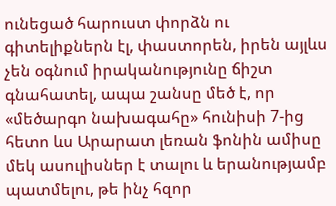ունեցած հարուստ փորձն ու գիտելիքներն էլ, փաստորեն, իրեն այլևս չեն օգնում իրականությունը ճիշտ գնահատել, ապա շանսը մեծ է, որ «մեծարգո նախագահը» հունիսի 7-ից հետո ևս Արարատ լեռան ֆոնին ամիսը մեկ ասուլիսներ է տալու և երանությամբ պատմելու, թե ինչ հզոր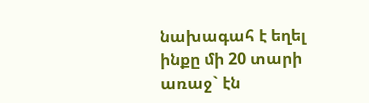նախագահ է եղել ինքը մի 20 տարի առաջ` էն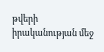թվերի իրականության մեջ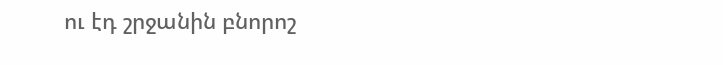ու էդ շրջանին բնորոշ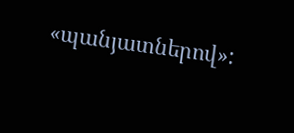«պանյատներով»: